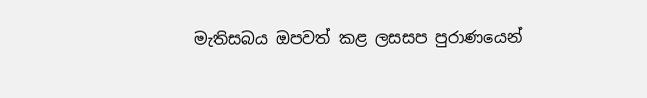මැතිසබය ඔපවත් කළ ලසසප පුරාණයෙන්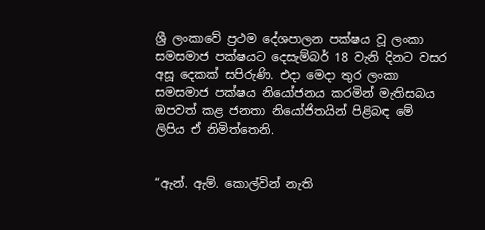ශ්‍රී ලංකාවේ ප්‍රථම දේශපාලන පක්ෂය වූ ලංකා සමසමාජ පක්ෂයට දෙසැම්බර් 18 වැනි දිනට වසර අසූ දෙකක් සපිරුණි. එදා මෙදා තුර ලංකා සමසමාජ පක්ෂය නියෝජනය කරමින් මැතිසබය ඔපවත් කළ ජනතා නියෝජිතයින් පිළිබඳ මේ ලිපිය ඒ නිමිත්තෙනි.


“ඇන්. ඇම්. කොල්වින් නැති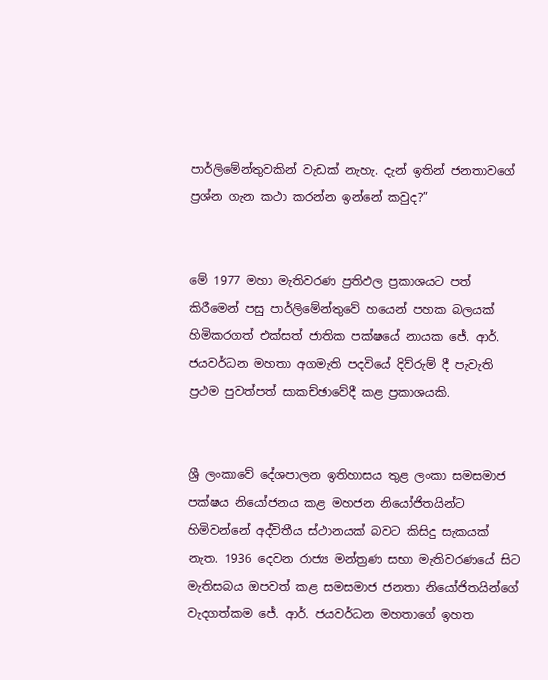පාර්ලිමේන්තුවකින් වැඩක් නැහැ. දැන් ඉතින් ජනතාවගේ ප්‍රශ්න ගැන කථා කරන්න ඉන්නේ කවුද?”


මේ 1977 මහා මැතිවරණ ප්‍රතිඵල ප්‍රකාශයට පත් කිරීමෙන් පසු පාර්ලිමේන්තුවේ හයෙන් පහක බලයක් හිමිකරගත් එක්සත් ජාතික පක්ෂයේ නායක ජේ. ආර්. ජයවර්ධන මහතා අගමැති පදවියේ දිව්රුම් දී පැවැති ප්‍රථම පුවත්පත් සාකච්ඡාවේදී කළ ප්‍රකාශයකි.


ශ්‍රී ලංකාවේ දේශපාලන ඉතිහාසය තුළ ලංකා සමසමාජ පක්ෂය නියෝජනය කළ මහජන නියෝජිතයින්ට හිමිවන්නේ අද්විතීය ස්ථානයක් බවට කිසිදු සැකයක් නැත. 1936 දෙවන රාජ්‍ය මන්ත්‍රණ සභා මැතිවරණයේ සිට මැතිසබය ඔපවත් කළ සමසමාජ ජනතා නියෝජිතයින්ගේ වැදගත්කම ජේ. ආර්. ජයවර්ධන මහතාගේ ඉහත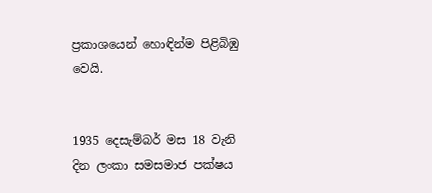ප්‍රකාශයෙන් හොඳින්ම පිළිබිඹු වෙයි.


1935 දෙසැම්බර් මස 18 වැනි දින ලංකා සමසමාජ පක්ෂය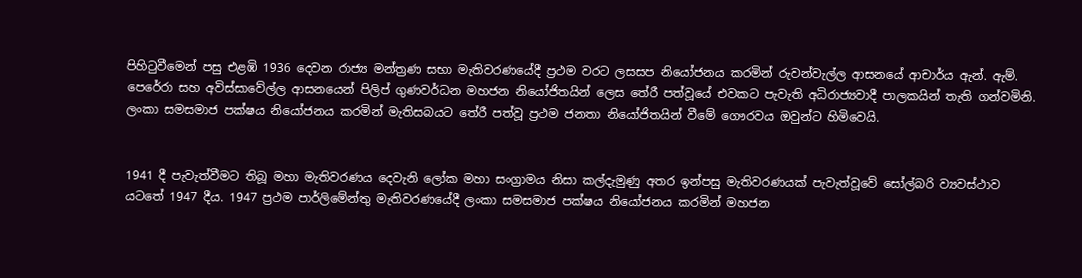පිහිටුවීමෙන් පසු එළඹි 1936 දෙවන රාජ්‍ය මන්ත්‍රණ සභා මැතිවරණයේදී ප්‍රථම වරට ලසසප නියෝජනය කරමින් රුවන්වැල්ල ආසනයේ ආචාර්ය ඇන්. ඇම්. පෙරේරා සහ අවිස්සාවේල්ල ආසනයෙන් පිලිප් ගුණවර්ධන මහජන නියෝජිතයින් ලෙස තේරී පත්වූයේ එවකට පැවැති අධිරාජ්‍යවාදී පාලකයින් තැති ගන්වමිනි. ලංකා සමසමාජ පක්ෂය නියෝජනය කරමින් මැතිසබයට තේරී පත්වූ ප්‍රථම ජනතා නියෝජිතයින් වීමේ ගෞරවය ඔවුන්ට හිමිවෙයි.


1941 දී පැවැත්වීමට තිබූ මහා මැතිවරණය දෙවැනි ලෝක මහා සංග්‍රාමය නිසා කල්දැමුණු අතර ඉන්පසු මැතිවරණයක් පැවැත්වූවේ සෝල්බරි ව්‍යවස්ථාව යටතේ 1947 දීය. 1947 ප්‍රථම පාර්ලිමේන්තු මැතිවරණයේදී ලංකා සමසමාජ පක්ෂය නියෝජනය කරමින් මහජන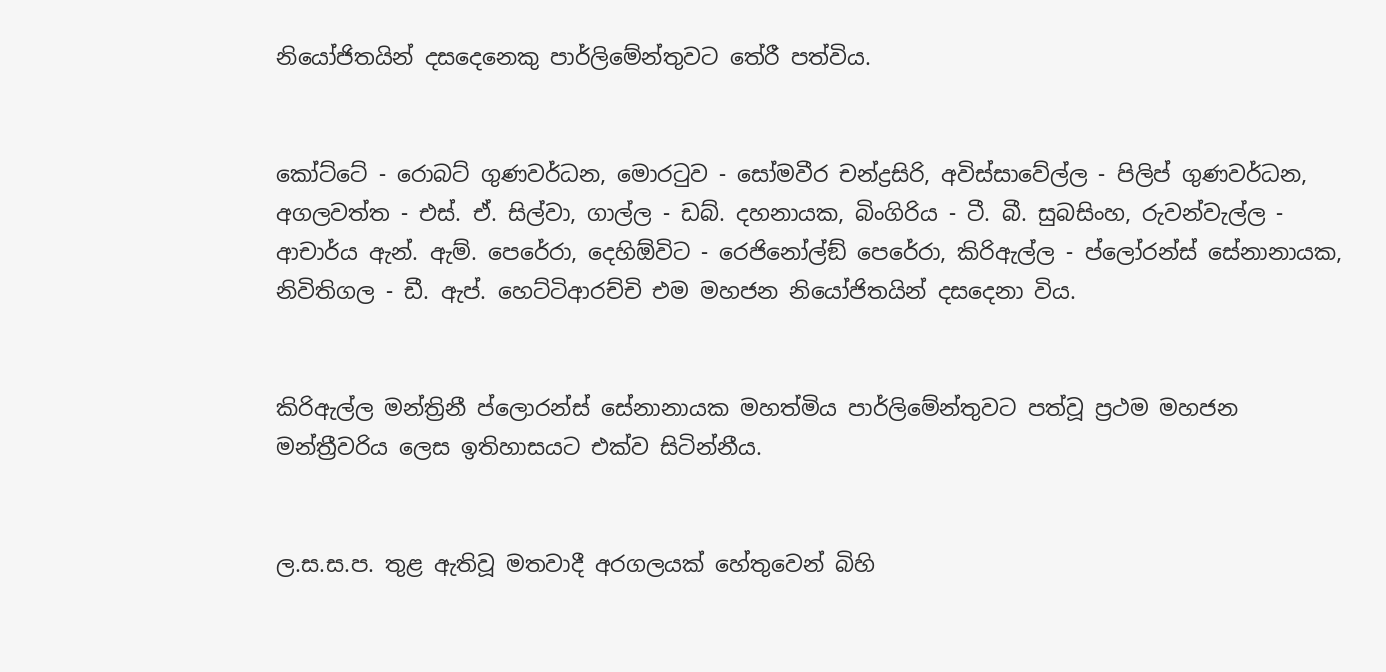නියෝජිතයින් දසදෙනෙකු පාර්ලිමේන්තුවට තේරී පත්විය.


කෝට්ටේ - රොබට් ගුණවර්ධන, මොරටුව - සෝමවීර චන්ද්‍රසිරි, අවිස්සාවේල්ල - පිලිප් ගුණවර්ධන, අගලවත්ත - එස්. ඒ. සිල්වා, ගාල්ල - ඩබ්. දහනායක, බිංගිරිය - ටී. බී. සුබසිංහ, රුවන්වැල්ල - ආචාර්ය ඇන්. ඇම්. පෙරේරා, දෙහිඕවිට - රෙජිනෝල්ඞ් පෙරේරා, කිරිඇල්ල - ප්ලෝරන්ස් සේනානායක, නිවිතිගල - ඩී. ඇප්. හෙට්ටිආරච්චි එම මහජන නියෝජිතයින් දසදෙනා විය.


කිරිඇල්ල මන්ත්‍රිනී ප්ලොරන්ස් සේනානායක මහත්මිය පාර්ලිමේන්තුවට පත්වූ ප්‍රථම මහජන මන්ත්‍රීවරිය ලෙස ඉතිහාසයට එක්ව සිටින්නීය.


ල.ස.ස.ප. තුළ ඇතිවූ මතවාදී අරගලයක් හේතුවෙන් බිහි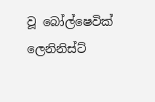වූ බෝල්ෂෙවික් ලෙනිනිස්ට්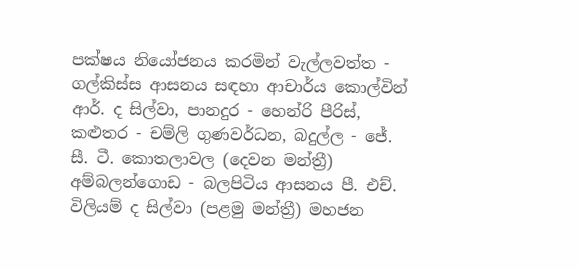පක්ෂය නියෝජනය කරමින් වැල්ලවත්ත - ගල්කිස්ස ආසනය සඳහා ආචාර්ය කොල්වින් ආර්. ද සිල්වා, පානදුර - හෙන්රි පීරිස්, කළුතර - චම්ලි ගුණවර්ධන, බදුල්ල - ජේ. සී. ටී. කොතලාවල (දෙවන මන්ත්‍රී) අම්බලන්ගොඩ - බලපිටිය ආසනය පී. එච්. විලියම් ද සිල්වා (පළමු මන්ත්‍රී) මහජන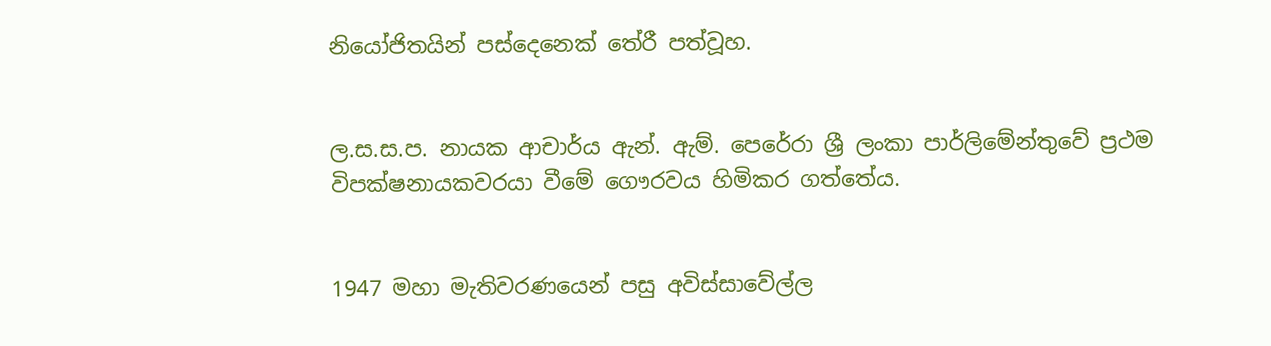නියෝජිතයින් පස්දෙනෙක් තේරී පත්වූහ.


ල.ස.ස.ප. නායක ආචාර්ය ඇන්. ඇම්. පෙරේරා ශ්‍රී ලංකා පාර්ලිමේන්තුවේ ප්‍රථම විපක්ෂනායකවරයා වීමේ ගෞරවය හිමිකර ගත්තේය.


1947 මහා මැතිවරණයෙන් පසු අවිස්සාවේල්ල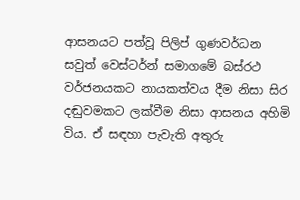ආසනයට පත්වූ පිලිප් ගුණවර්ධන සවුත් වෙස්ටර්න් සමාගමේ බස්රථ වර්ජනයකට නායකත්වය දීම නිසා සිර දඬුවමකට ලක්වීම නිසා ආසනය අහිමි විය. ඒ සඳහා පැවැති අතුරු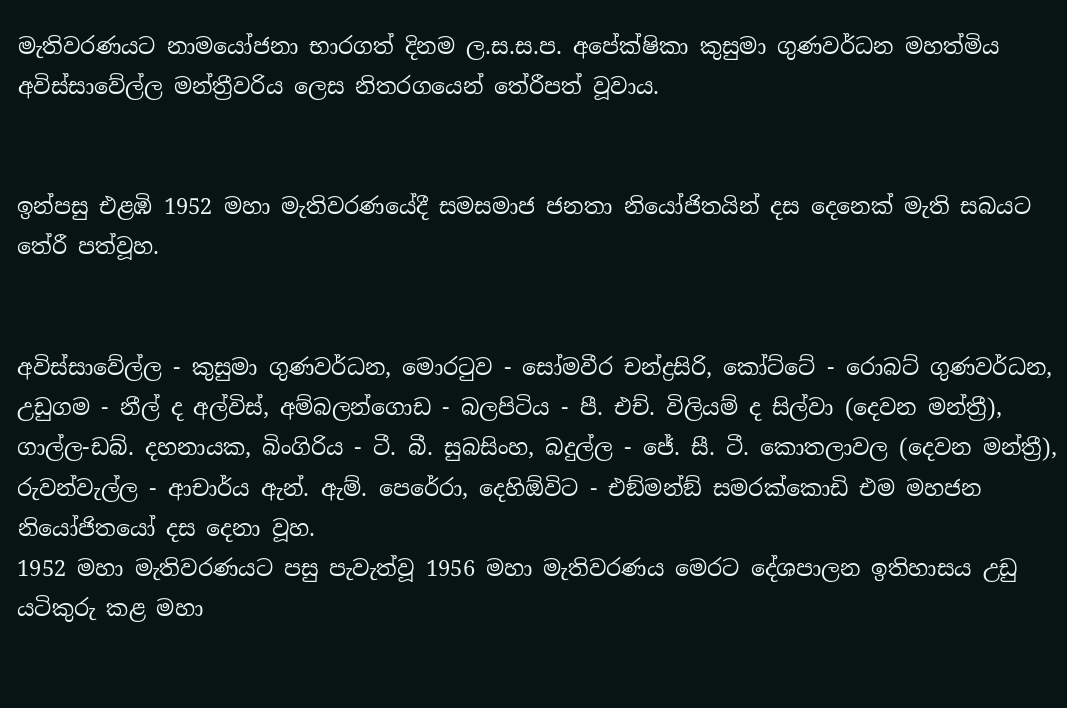මැතිවරණයට නාමයෝජනා භාරගත් දිනම ල.ස.ස.ප. අපේක්ෂිකා කුසුමා ගුණවර්ධන මහත්මිය අවිස්සාවේල්ල මන්ත්‍රීවරිය ලෙස නිතරගයෙන් තේරීපත් වූවාය.


ඉන්පසු එළඹි 1952 මහා මැතිවරණයේදී සමසමාජ ජනතා නියෝජිතයින් දස දෙනෙක් මැති සබයට තේරී පත්වූහ.


අවිස්සාවේල්ල - කුසුමා ගුණවර්ධන, මොරටුව - සෝමවීර චන්ද්‍රසිරි, කෝට්ටේ - රොබට් ගුණවර්ධන, උඩුගම - නීල් ද අල්විස්, අම්බලන්ගොඩ - බලපිටිය - පී. එච්. විලියම් ද සිල්වා (දෙවන මන්ත්‍රී), ගාල්ල-ඩබ්. දහනායක, බිංගිරිය - ටී. බී. සුබසිංහ, බදුල්ල - ජේ. සී. ටී. කොතලාවල (දෙවන මන්ත්‍රී), රුවන්වැල්ල - ආචාර්ය ඇන්. ඇම්. පෙරේරා, දෙහිඕවිට - එඞ්මන්ඞ් සමරක්කොඩි එම මහජන නියෝජිතයෝ දස දෙනා වූහ.
1952 මහා මැතිවරණයට පසු පැවැත්වූ 1956 මහා මැතිවරණය මෙරට දේශපාලන ඉතිහාසය උඩු යටිකුරු කළ මහා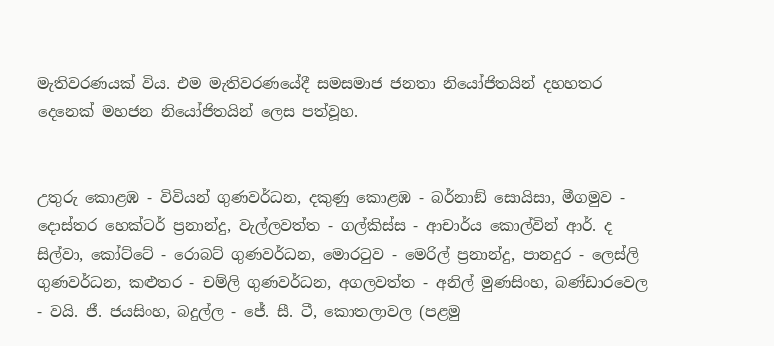මැතිවරණයක් විය. එම මැතිවරණයේදී සමසමාජ ජනතා නියෝජිතයින් දහහතර දෙනෙක් මහජන නියෝජිතයින් ලෙස පත්වූහ.


උතුරු කොළඹ - විවියන් ගුණවර්ධන, දකුණු කොළඹ - බර්නාඞ් සොයිසා, මීගමුව - දොස්තර හෙක්ටර් ප්‍රනාන්දු, වැල්ලවත්ත - ගල්කිස්ස - ආචාර්ය කොල්වින් ආර්. ද සිල්වා, කෝට්ටේ - රොබට් ගුණවර්ධන, මොරටුව - මෙරිල් ප්‍රනාන්දු, පානදුර - ලෙස්ලි ගුණවර්ධන, කළුතර - චම්ලි ගුණවර්ධන, අගලවත්ත - අනිල් මුණසිංහ, බණ්ඩාරවෙල - වයි. ජී. ජයසිංහ, බදුල්ල - ජේ. සී. ටී, කොතලාවල (පළමු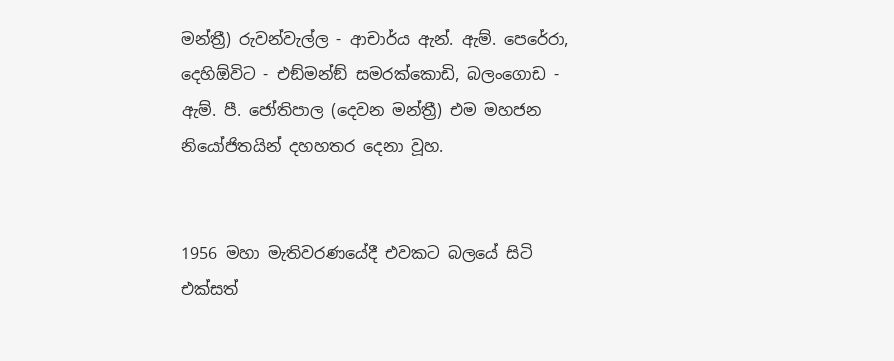මන්ත්‍රී) රුවන්වැල්ල - ආචාර්ය ඇන්. ඇම්. පෙරේරා, දෙහිඕවිට - එඞ්මන්ඞ් සමරක්කොඩි, බලංගොඩ - ඇම්. පී. ජෝතිපාල (දෙවන මන්ත්‍රී) එම මහජන නියෝජිතයින් දහහතර දෙනා වූහ.


1956 මහා මැතිවරණයේදී එවකට බලයේ සිටි එක්සත්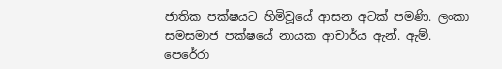ජාතික පක්ෂයට හිමිවූයේ ආසන අටක් පමණි. ලංකා සමසමාජ පක්ෂයේ නායක ආචාර්ය ඇන්. ඇම්. පෙරේරා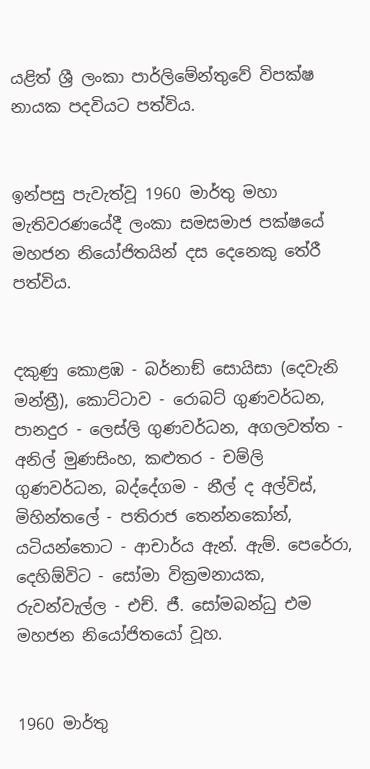යළිත් ශ්‍රී ලංකා පාර්ලිමේන්තුවේ විපක්ෂ නායක පදවියට පත්විය.


ඉන්පසු පැවැත්වූ 1960 මාර්තු මහා මැතිවරණයේදී ලංකා සමසමාජ පක්ෂයේ මහජන නියෝජිතයින් දස දෙනෙකු තේරී පත්විය.


දකුණු කොළඹ - බර්නාඞ් සොයිසා (දෙවැනි මන්ත්‍රී), කොට්ටාව - රොබට් ගුණවර්ධන, පානදුර - ලෙස්ලි ගුණවර්ධන, අගලවත්ත - අනිල් මුණසිංහ, කළුතර - චම්ලි ගුණවර්ධන, බද්දේගම - නීල් ද අල්විස්, මිහින්තලේ - පතිරාජ තෙන්නකෝන්, යටියන්තොට - ආචාර්ය ඇන්. ඇම්. පෙරේරා, දෙහිඕවිට - සෝමා වික්‍රමනායක, රුවන්වැල්ල - එච්. ජී. සෝමබන්ධු එම මහජන නියෝජිතයෝ වූහ.


1960 මාර්තු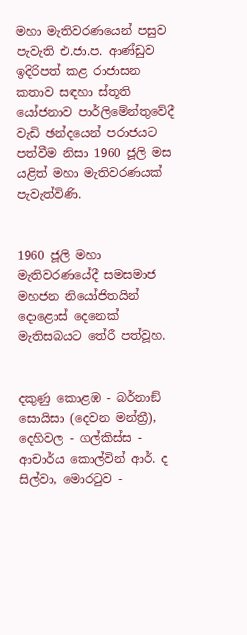මහා මැතිවරණයෙන් පසුව පැවැති එ.ජා.ප. ආණ්ඩුව ඉදිරිපත් කළ රාජාසන කතාව සඳහා ස්තූති යෝජනාව පාර්ලිමේන්තුවේදී වැඩි ඡන්දයෙන් පරාජයට පත්වීම නිසා 1960 ජූලි මස යළිත් මහා මැතිවරණයක් පැවැත්විණි.


1960 ජූලි මහා මැතිවරණයේදී සමසමාජ මහජන නියෝජිතයින් දොළොස් දෙනෙක් මැතිසබයට තේරී පත්වූහ.


දකුණු කොළඹ - බර්නාඞ් සොයිසා (දෙවන මන්ත්‍රී), දෙහිවල - ගල්කිස්ස - ආචාර්ය කොල්වින් ආර්. ද සිල්වා, මොරටුව -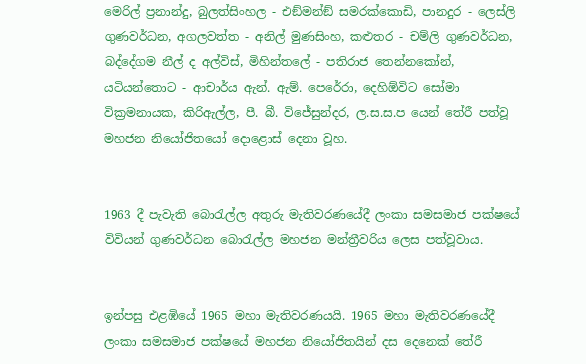මෙරිල් ප්‍රනාන්දු, බුලත්සිංහල - එඞ්මන්ඞ් සමරක්කොඩි, පානදුර - ලෙස්ලි ගුණවර්ධන, අගලවත්ත - අනිල් මුණසිංහ, කළුතර - චම්ලි ගුණවර්ධන, බද්දේගම නීල් ද අල්විස්, මිහින්තලේ - පතිරාජ තෙන්නකෝන්, යටියන්තොට - ආචාර්ය ඇන්. ඇම්. පෙරේරා, දෙහිඕවිට සෝමා වික්‍රමනායක, කිරිඇල්ල, පී. බී. විජේසුන්දර, ල.ස.ස.ප යෙන් තේරී පත්වූ මහජන නියෝජිතයෝ දොළොස් දෙනා වූහ.


1963 දී පැවැති බොරැල්ල අතුරු මැතිවරණයේදී ලංකා සමසමාජ පක්ෂයේ විවියන් ගුණවර්ධන බොරැල්ල මහජන මන්ත්‍රීවරිය ලෙස පත්වූවාය.


ඉන්පසු එළඹියේ 1965 මහා මැතිවරණයයි. 1965 මහා මැතිවරණයේදී ලංකා සමසමාජ පක්ෂයේ මහජන නියෝජිතයින් දස දෙනෙක් තේරී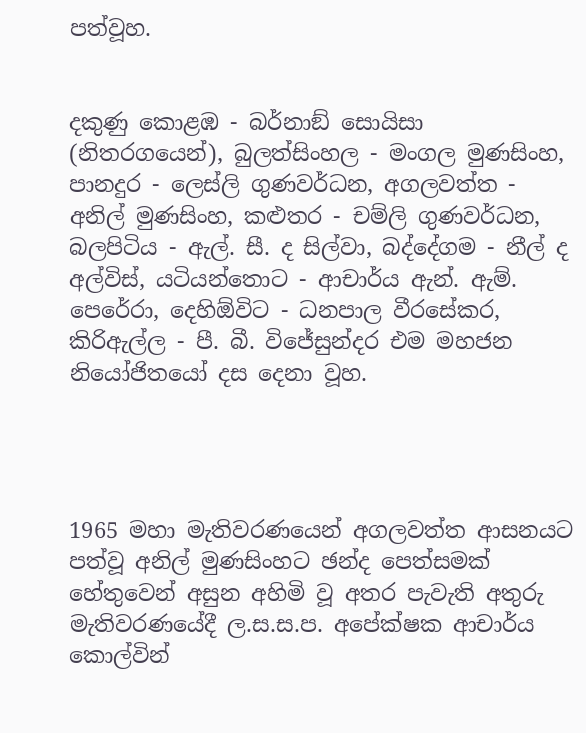පත්වූහ.


දකුණු කොළඹ - බර්නාඞ් සොයිසා (නිතරගයෙන්), බුලත්සිංහල - මංගල මුණසිංහ, පානදුර - ලෙස්ලි ගුණවර්ධන, අගලවත්ත - අනිල් මුණසිංහ, කළුතර - චම්ලි ගුණවර්ධන, බලපිටිය - ඇල්. සී. ද සිල්වා, බද්දේගම - නීල් ද අල්විස්, යටියන්තොට - ආචාර්ය ඇන්. ඇම්. පෙරේරා, දෙහිඕවිට - ධනපාල වීරසේකර, කිරිඇල්ල - පී. බී. විජේසුන්දර එම මහජන නියෝජිතයෝ දස දෙනා වූහ.




1965 මහා මැතිවරණයෙන් අගලවත්ත ආසනයට පත්වූ අනිල් මුණසිංහට ඡන්ද පෙත්සමක් හේතුවෙන් අසුන අහිමි වූ අතර පැවැති අතුරු මැතිවරණයේදී ල.ස.ස.ප. අපේක්ෂක ආචාර්ය කොල්වින්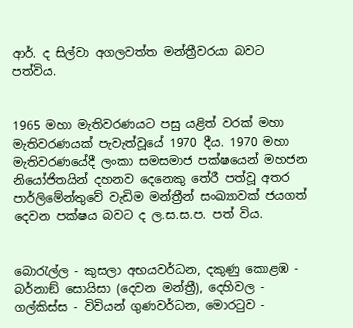ආර්. ද සිල්වා අගලවත්ත මන්ත්‍රීවරයා බවට පත්විය.


1965 මහා මැතිවරණයට පසු යළිත් වරක් මහා මැතිවරණයක් පැවැත්වූයේ 1970 දීය. 1970 මහා මැතිවරණයේදී ලංකා සමසමාජ පක්ෂයෙන් මහජන නියෝජිතයින් දහනව දෙනෙකු තේරී පත්වූ අතර පාර්ලිමේන්තුවේ වැඩිම මන්ත්‍රීන් සංඛ්‍යාවක් ජයගත් දෙවන පක්ෂය බවට ද ල.ස.ස.ප. පත් විය.


බොරැල්ල - කුසලා අභයවර්ධන, දකුණු කොළඹ - බර්නාඞ් සොයිසා (දෙවන මන්ත්‍රී), දෙහිවල - ගල්කිස්ස - විවියන් ගුණවර්ධන, මොරටුව -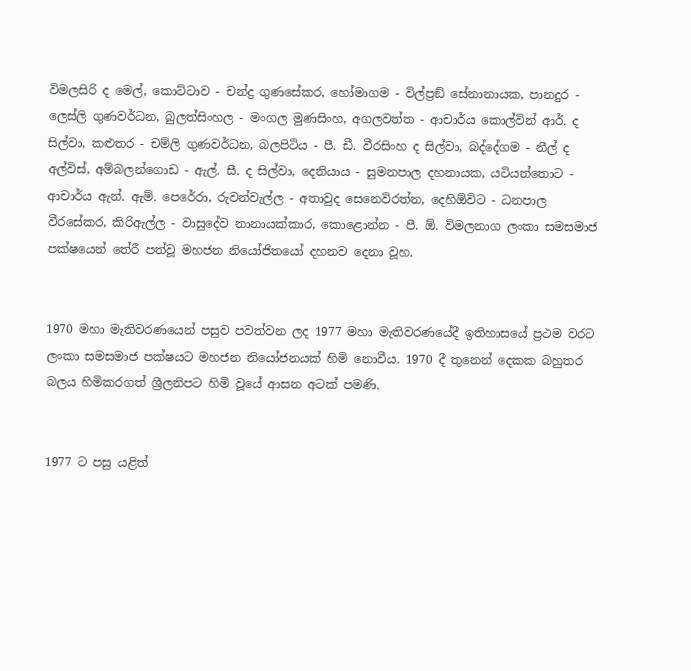විමලසිරි ද මෙල්, කොට්ටාව - චන්ද්‍ර ගුණසේකර, හෝමාගම - විල්ප්‍රඞ් සේනානායක, පානදුර - ලෙස්ලි ගුණවර්ධන, බුලත්සිංහල - මංගල මුණසිංහ, අගලවත්ත - ආචාර්ය කොල්වින් ආර්. ද සිල්වා, කළුතර - චම්ලි ගුණවර්ධන, බලපිටිය - පී. ඩී. වීරසිංහ ද සිල්වා, බද්දේගම - නීල් ද අල්විස්, අම්බලන්ගොඩ - ඇල්. සී. ද සිල්වා, දෙනියාය - සුමනපාල දහනායක, යටියන්තොට - ආචාර්ය ඇන්. ඇම්. පෙරේරා, රුවන්වැල්ල - අතාවුද සෙනෙවිරත්න, දෙහිඕවිට - ධනපාල වීරසේකර, කිරිඇල්ල - වාසුදේව නානායක්කාර, කොළොන්න - පී. ඕ. විමලනාග ලංකා සමසමාජ පක්ෂයෙන් තේරී පත්වූ මහජන නියෝජිතයෝ දහනව දෙනා වූහ.


1970 මහා මැතිවරණයෙන් පසුව පවත්වන ලද 1977 මහා මැතිවරණයේදී ඉතිහාසයේ ප්‍රථම වරට ලංකා සමසමාජ පක්ෂයට මහජන නියෝජනයක් හිමි නොවීය. 1970 දී තුනෙන් දෙකක බහුතර බලය හිමිකරගත් ශ්‍රීලනිපට හිමි වූයේ ආසන අටක් පමණි.


1977 ට පසු යළිත්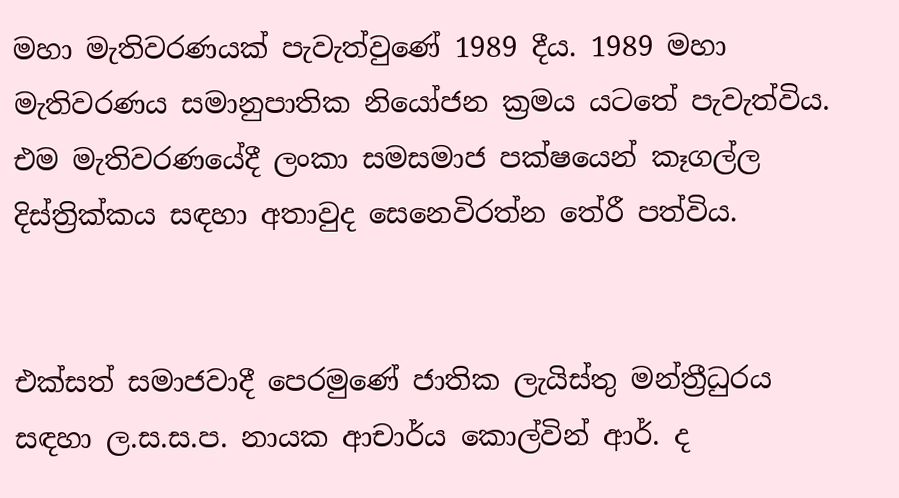මහා මැතිවරණයක් පැවැත්වුණේ 1989 දීය. 1989 මහා මැතිවරණය සමානුපාතික නියෝජන ක්‍රමය යටතේ පැවැත්විය. එම මැතිවරණයේදී ලංකා සමසමාජ පක්ෂයෙන් කෑගල්ල දිස්ත්‍රික්කය සඳහා අතාවුද සෙනෙවිරත්න තේරී පත්විය.


එක්සත් සමාජවාදී පෙරමුණේ ජාතික ලැයිස්තු මන්ත්‍රීධුරය සඳහා ල.ස.ස.ප. නායක ආචාර්ය කොල්වින් ආර්. ද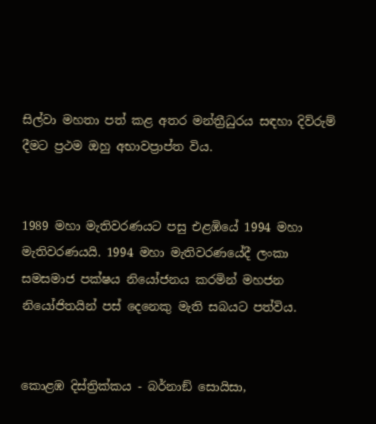සිල්වා මහතා පත් කළ අතර මන්ත්‍රීධුරය සඳහා දිව්රුම් දීමට ප්‍රථම ඔහු අභාවප්‍රාප්ත විය.


1989 මහා මැතිවරණයට පසු එළඹියේ 1994 මහා මැතිවරණයයි. 1994 මහා මැතිවරණයේදී ලංකා සමසමාජ පක්ෂය නියෝජනය කරමින් මහජන නියෝජිතයින් පස් දෙනෙකු මැති සබයට පත්විය.


කොළඹ දිස්ත්‍රික්කය - බර්නාඞ් සොයිසා,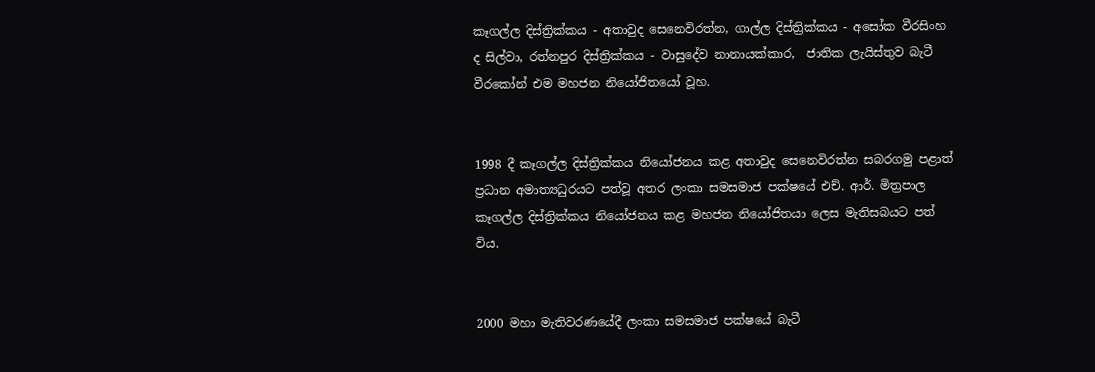කෑගල්ල දිස්ත්‍රික්කය - අතාවුද සෙනෙවිරත්න, ගාල්ල දිස්ත්‍රික්කය - අසෝක වීරසිංහ ද සිල්වා, රත්නපුර දිස්ත්‍රික්කය - වාසුදේව නානායක්කාර,  ජාතික ලැයිස්තුව බැටී වීරකෝන් එම මහජන නියෝජිතයෝ වූහ.


1998 දී කෑගල්ල දිස්ත්‍රික්කය නියෝජනය කළ අතාවුද සෙනෙවිරත්න සබරගමු පළාත් ප්‍රධාන අමාත්‍යධුරයට පත්වූ අතර ලංකා සමසමාජ පක්ෂයේ එච්. ආර්. මිත්‍රපාල කෑගල්ල දිස්ත්‍රික්කය නියෝජනය කළ මහජන නියෝජිතයා ලෙස මැතිසබයට පත් විය.


2000 මහා මැතිවරණයේදී ලංකා සමසමාජ පක්ෂයේ බැටී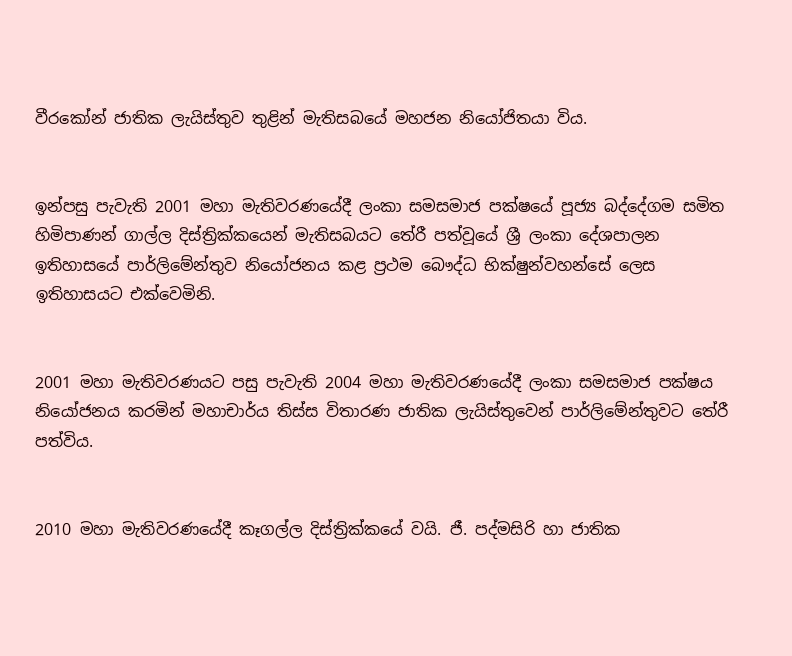වීරකෝන් ජාතික ලැයිස්තුව තුළින් මැතිසබයේ මහජන නියෝජිතයා විය.


ඉන්පසු පැවැති 2001 මහා මැතිවරණයේදී ලංකා සමසමාජ පක්ෂයේ පූජ්‍ය බද්දේගම සමිත හිමිපාණන් ගාල්ල දිස්ත්‍රික්කයෙන් මැතිසබයට තේරී පත්වූයේ ශ්‍රී ලංකා දේශපාලන ඉතිහාසයේ පාර්ලිමේන්තුව නියෝජනය කළ ප්‍රථම බෞද්ධ භික්ෂුන්වහන්සේ ලෙස ඉතිහාසයට එක්වෙමිනි.


2001 මහා මැතිවරණයට පසු පැවැති 2004 මහා මැතිවරණයේදී ලංකා සමසමාජ පක්ෂය නියෝජනය කරමින් මහාචාර්ය තිස්ස විතාරණ ජාතික ලැයිස්තුවෙන් පාර්ලිමේන්තුවට තේරී පත්විය.


2010 මහා මැතිවරණයේදී කෑගල්ල දිස්ත්‍රික්කයේ වයි. ජී. පද්මසිරි හා ජාතික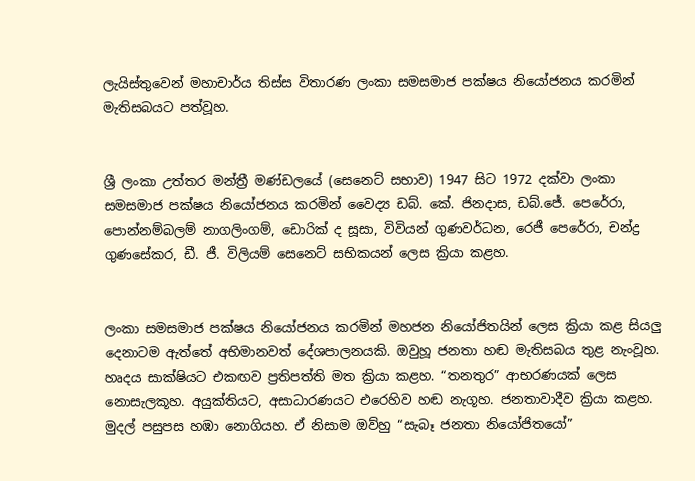ලැයිස්තුවෙන් මහාචාර්ය තිස්ස විතාරණ ලංකා සමසමාජ පක්ෂය නියෝජනය කරමින් මැතිසබයට පත්වූහ.


ශ්‍රී ලංකා උත්තර මන්ත්‍රී මණ්ඩලයේ (සෙනෙට් සභාව) 1947 සිට 1972 දක්වා ලංකා සමසමාජ පක්ෂය නියෝජනය කරමින් වෛද්‍ය ඩබ්. කේ. ජිනදාස, ඩබ්.ජේ. පෙරේරා, පොන්නම්බලම් නාගලිංගම්, ඩොරික් ද සූසා, විවියන් ගුණවර්ධන, රෙජී පෙරේරා, චන්ද්‍ර ගුණසේකර, ඩී. ජී. විලියම් සෙනෙට් සභිකයන් ලෙස ක්‍රියා කළහ.


ලංකා සමසමාජ පක්ෂය නියෝජනය කරමින් මහජන නියෝජිතයින් ලෙස ක්‍රියා කළ සියලු දෙනාටම ඇත්තේ අභිමානවත් දේශපාලනයකි. ඔවුහූ ජනතා හඬ මැතිසබය තුළ නැංවූහ. හෘදය සාක්ෂියට එකඟව ප්‍රතිපත්ති මත ක්‍රියා කළහ. “තනතුර” ආභරණයක් ලෙස නොසැලකූහ. අයුක්තියට, අසාධාරණයට එරෙහිව හඬ නැගූහ. ජනතාවාදීව ක්‍රියා කළහ. මුදල් පසුපස හඹා නොගියහ. ඒ නිසාම ඔව්හු “සැබෑ ජනතා නියෝජිතයෝ”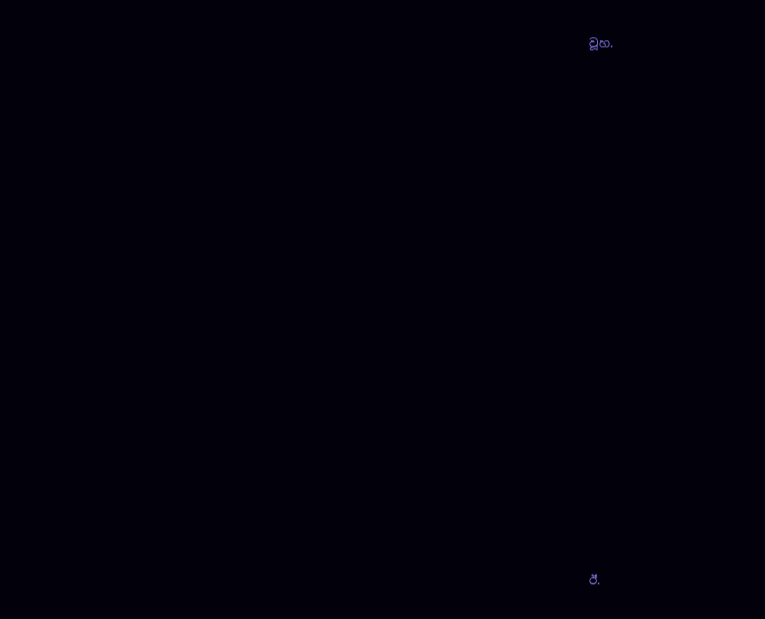වූහ.




















ඊ.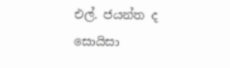එල්. ජයන්ත ද සොයිසා